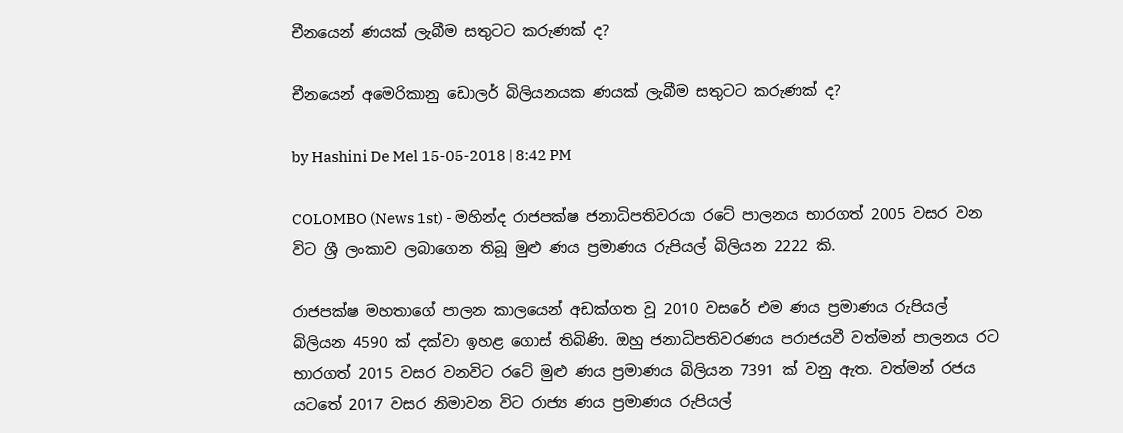චීනයෙන් ණයක් ලැබීම සතුටට කරුණක් ද?

චීනයෙන් අමෙරිකානු ඩොලර් බිලියනයක ණයක් ලැබීම සතුටට කරුණක් ද?

by Hashini De Mel 15-05-2018 | 8:42 PM

COLOMBO (News 1st) - මහින්ද රාජපක්ෂ ජනාධිපතිවරයා රටේ පාලනය භාරගත් 2005 වසර වන විට ශ්‍රී ලංකාව ලබාගෙන තිබූ මුළු ණය ප්‍රමාණය රුපියල් බිලියන 2222 කි.

රාජපක්ෂ මහතාගේ පාලන කාලයෙන් අඩක්ගත වූ 2010 වසරේ එම ණය ප්‍රමාණය රුපියල් බිලියන 4590 ක් දක්වා ඉහළ ගොස් තිබිණි. ඔහු ජනාධිපතිවරණය පරාජයවී වත්මන් පාලනය රට භාරගත් 2015 වසර වනවිට රටේ මුළු ණය ප්‍රමාණය බිලියන 7391 ක් වනු ඇත. වත්මන් රජය යටතේ 2017 වසර නිමාවන විට රාජ්‍ය ණය ප්‍රමාණය රුපියල්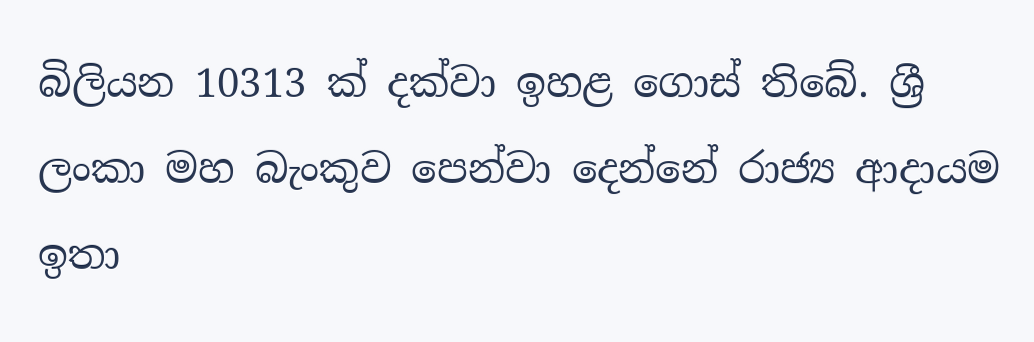බිලියන 10313 ක් දක්වා ඉහළ ගොස් තිබේ. ශ්‍රී ලංකා මහ බැංකුව පෙන්වා දෙන්නේ රාජ්‍ය ආදායම ඉතා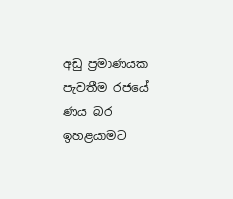අඩු ප්‍රමාණයක පැවතීම රජයේ ණය බර ඉහළයාමට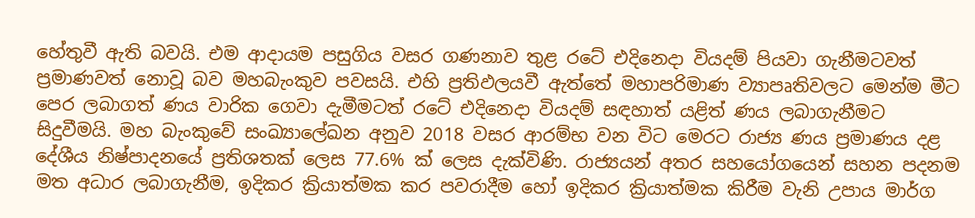හේතුවී ඇති බවයි. එම ආදායම පසුගිය වසර ගණනාව තුළ රටේ එදිනෙදා වියදම් පියවා ගැනීමටවත් ප්‍රමාණවත් නොවූ බව මහබැංකුව පවසයි. එහි ප්‍රතිඵලයවී ඇත්තේ මහාපරිමාණ ව්‍යාපෘතිවලට මෙන්ම මීට පෙර ලබාගත් ණය වාරික ගෙවා දැමීමටත් රටේ එදිනෙදා වියදම් සඳහාත් යළිත් ණය ලබාගැනීමට සිදුවීමයි. මහ බැංකුවේ සංඛ්‍යාලේඛන අනුව 2018 වසර ආරම්භ වන විට මෙරට රාජ්‍ය ණය ප්‍රමාණය දළ දේශීය නිෂ්පාදනයේ ප්‍රතිශතක් ලෙස 77.6% ක් ලෙස දැක්විණි. රාජ්‍යයන් අතර සහයෝගයෙන් සහන පදනම මත අධාර ලබාගැනීම, ඉදිකර ක්‍රියාත්මක කර පවරාදීම හෝ ඉදිකර ක්‍රියාත්මක කිරීම වැනි උපාය මාර්ග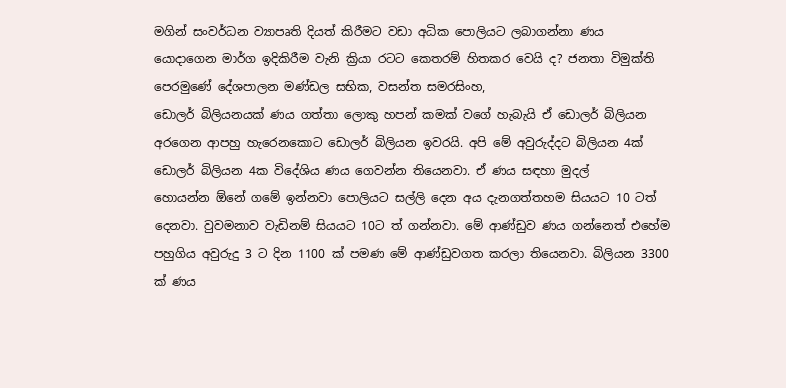මගින් සංවර්ධන ව්‍යාපෘති දියත් කිරීමට වඩා අධික පොලියට ලබාගන්නා ණය යොදාගෙන මාර්ග ඉදිකිරීම වැනි ක්‍රියා රටට කෙතරම් හිතකර වෙයි ද? ජනතා විමුක්ති පෙරමුණේ දේශපාලන මණ්ඩල සභික, වසන්ත සමරසිංහ,
ඩොලර් බිලියනයක් ණය ගත්තා ලොකු හපන් කමක් වගේ හැබැයි ඒ ඩොලර් බිලියන අරගෙන ආපහු හැරෙනකොට ඩොලර් බිලියන ඉවරයි. අපි මේ අවුරුද්දට ‍බිලියන 4ක් ඩොලර් බිලියන 4ක විදේශිය ණය ගෙවන්න තියෙනවා. ඒ ණය සඳහා මුදල් හොයන්න ‍ඕනේ ගමේ ඉන්නවා පොලියට සල්ලි දෙන අය දැනගත්තහම සියයට 10 ටත් දෙනවා. වුවමනාව වැඩිනම් සියයට 10ට ත් ගන්නවා. මේ ආණ්ඩුව ණය ගන්නෙත් එහේම පහුගිය අවුරුදු 3 ට දින 1100 ක් පමණ මේ ආණ්ඩුවගත කරලා තියෙනවා. බිලියන 3300 ක් ණය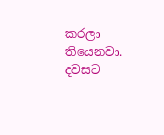කරලා තියෙනවා. දවසට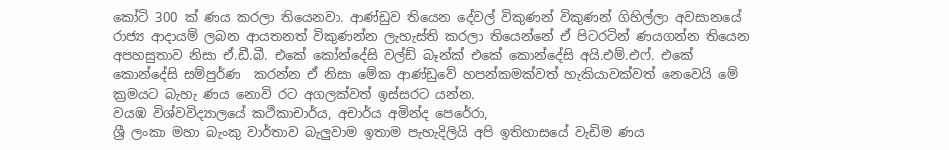කෝටි 300 ක් ණය කරලා තියෙනවා. ආණ්ඩුව තියෙන දේවල් විකුණන් විකුණන් ගිහිල්ලා අවසානයේ රාජ්‍ය ආදායම් ලබන ආයතනත් විකුණන්න ලැහැස්ති කරලා තියෙන්නේ ඒ පිටරටින් ණයගන්න තියෙන අපහසුතාව නිසා ඒ.ඩී.බී. එකේ කෝන්දේසි වල්ඩ් බෑන්ක් එකේ කොන්දේසි අයි.එම්.එෆ්. එකේ කොන්දේසි සම්පුර්ණ  කරන්න ඒ නිසා මේක ආණ්ඩුවේ හපන්කමක්වත් හැකියාවක්වත් නෙවෙයි මේ ක්‍රමයට බැහැ ණය නොවි රට අගලක්වත් ඉස්සරට යන්න.
වයඹ විශ්වවිද්‍යාලයේ කථිකාචාර්ය, අචාර්ය අමින්ද පෙරේරා,
ශ්‍රී ලංකා මහා බැංකු වාර්තාව බැලුවාම ඉතාම පැහැදිලියි අපි ඉතිහාසයේ වැඩිම ණය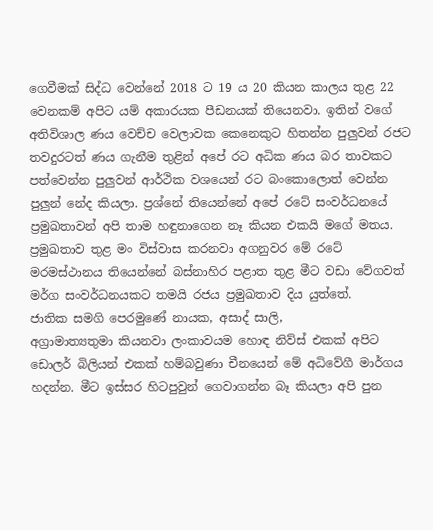ගෙවීමක් සිද්ධ වෙන්නේ 2018 ට 19 ය 20 කියන කාලය තුළ 22 වෙනකම් අපිට යම් අකාරයක පීඩනයක් තියෙනවා. ඉතින් වගේ අතිවිශාල ණය වෙච්ච වෙලාවක කෙනෙකුට හිතන්න පුලුවන් රජට තවදුරටත් ණය ගැනීම තුළින් අපේ රට අධික ණය බර තාවකට පත්වෙන්න පුලුවන් ආර්ථික වශයෙන් රට බංකොලොත් වෙන්න පුලුන් නේද කියලා. ප්‍රශ්නේ තියෙන්නේ අපේ රටේ සංවර්ධනයේ ප්‍රමුඛතාවන් අපි තාම හඳුනාගෙන නෑ කියන එකයි මගේ මතය. ප්‍රමුඛතාව තුළ මං විස්වාස කරනවා අගනුවර මේ රටේ මරමස්ථානය තියෙන්නේ බස්නාහිර පළාත තුළ මීට වඩා වේගවත් මර්ග සංවර්ධනයකට තමයි රජය ප්‍රමුඛතාව දිය යුත්තේ.
ජාතික සමගි පෙරමුණේ නායක, අසාද් සාලි,
අග්‍රාමාත්‍යතුමා කියනවා ලංකාවයම හොඳ නිව්ස් එකක් අපිට ඩොලර් බිලියන් එකක් හම්බවුණා චීනයෙන් මේ අධිවේගී මාර්ගය හදන්න. මීට ඉස්සර හිටපුවුන් ගෙවාගන්න බෑ කියලා අපි පුන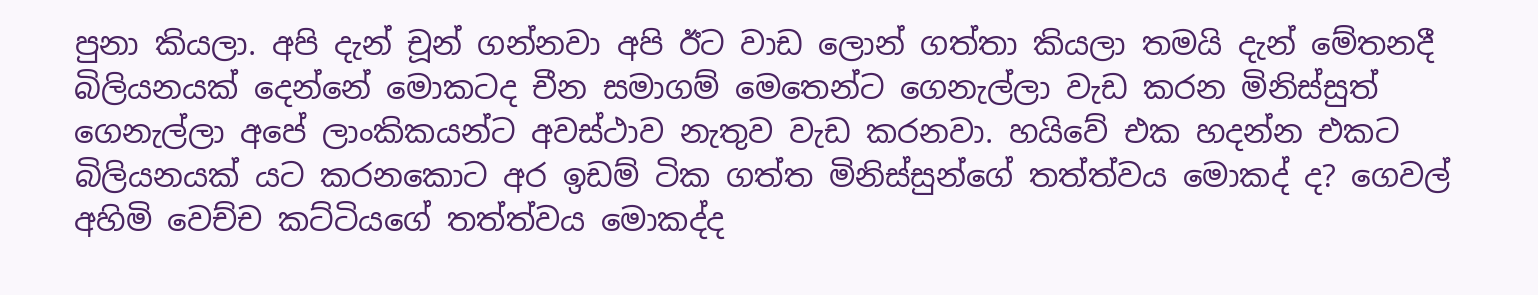පුනා කියලා. අපි දැන් චූන් ගන්නවා අපි ඊට වාඩ ලොන් ගත්තා කියලා තමයි දැන් මේතනදී බිලියනයක් දෙන්නේ මොකටද චීන සමාගම් මෙතෙන්ට ගෙනැල්ලා වැඩ කරන මිනිස්සුත් ගෙනැල්ලා අපේ ලාංකිකයන්ට අවස්ථාව නැතුව වැඩ කරනවා. හයිවේ එක හදන්න එකට බිලියනයක් යට කරනකොට අර ඉඩම් ටික ගත්ත මිනිස්සුන්ගේ තත්ත්වය මොකද් ද? ගෙවල් අහිමි වෙච්ච කට්ටියගේ තත්ත්වය මොකද්ද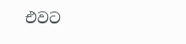එවට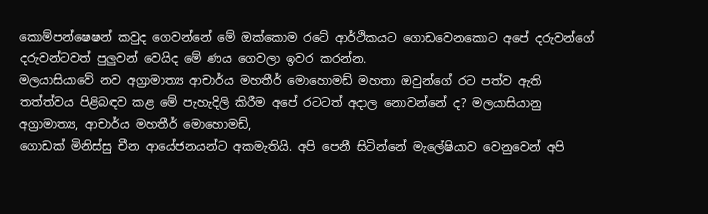කොම්පන්ෂෙෂන් කවුද ගෙවන්නේ මේ ඔක්කොම රටේ ආර්ථිකයට ගොඩවෙනකොට අපේ දරුවන්ගේ දරුවන්ටවත් පුලුවන් වෙයිද මේ ණය ගෙවලා ඉවර කරන්න.
මලයාසියාවේ නව අග්‍රාමාත්‍ය ආචාර්ය මහතීර් මොහොමඩ් මහතා ඔවුන්ගේ රට පත්ව ඇති තත්ත්වය පිළිබඳව කළ මේ පැහැදිලි කිරීම අපේ රටටත් අදාල නොවන්නේ ද? මලයාසියානු අග්‍රාමාත්‍ය, ආචාර්ය මහතීර් මොහොමඩ්,
ගොඩක් මිනිස්සු චීන ආයේජනයන්ට අකමැතියි. අපි පෙනී සිටින්නේ මැලේෂියාව වෙනුවෙන් අපි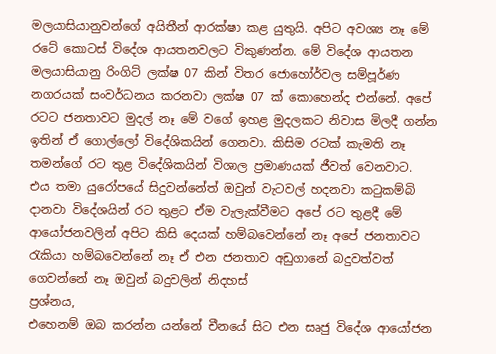මලයාසියානුවන්ගේ අයිතීන් ආරක්ෂා කළ යුතුයි. අපිට අවශ්‍ය නෑ මේ රටේ කොටස් විදේශ ආයතනවලට විකුණන්න. මේ විදේශ ආයතන මලයාසියානු රිංගිට් ලක්ෂ 07 කින් විතර ජොහෝර්වල සම්පූර්ණ නගරයක් සංවර්ධනය කරනවා ලක්ෂ 07 ක් කොහෙන්ද එන්නේ. අපේ රටට ජනතාවට මුදල් නෑ මේ වගේ ඉහළ මුදලකට නිවාස මිලදී ගන්න ඉතින් ඒ ගොල්ලෝ විදේශිකයින් ගෙනවා. කිසිම රටක් කැමති නෑ තමන්ගේ රට තුළ විදේශිකයින් විශාල ප්‍රමාණයක් ජීවත් වෙනවාට. එය තමා යුරෝපයේ සිදුවන්නේත් ඔවුන් වැටවල් හදනවා කටුකම්බි දානවා විදේශයින් රට තුළට ඒම වැලැක්වීමට අපේ රට තුළදී මේ ආයෝජනවලින් අපිට කිසි දෙයක් හම්බවෙන්නේ නෑ අපේ ජනතාවට රැකියා හම්බවෙන්නේ නෑ ඒ එන ජනතාව අඩුගානේ බදුවත්වත් ගෙවන්නේ නෑ ඔවුන් බදුවලින් නිදහස්
ප්‍රශ්නය,
එහෙනම් ඔබ කරන්න යන්නේ චීනයේ සිට එන සෘජු විදේශ ආයෝජන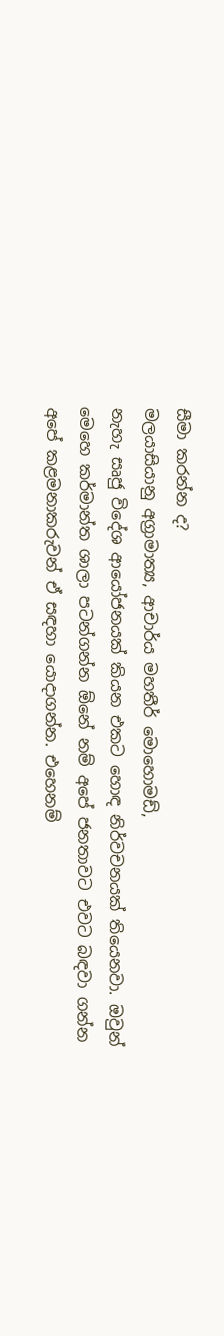සීමා කරන්න ද?
මලයාසියානු අග්‍රාමාත්‍ය, ආචාර්ය මහතීර් මොහොමඩ්,
නැහැ සෘජු විදේශ ආයෝජනයක් කියන එකට හොඳ නිර්වචනයක් තියෙනවා. ඔවුන් මෙහෙ කර්මාන්ත ශාලා පටන්ගන්න ඕනේ නම් අපේ ජනතාවට එවට බඳවා ගන්න අපේ කළමනාකරුවන් ඒ සඳහා යොදාගන්න. එහෙනම්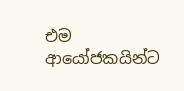එම ආයෝජකයින්ට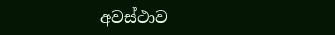අවස්ථාව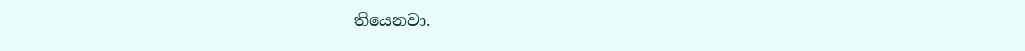තියෙනවා.